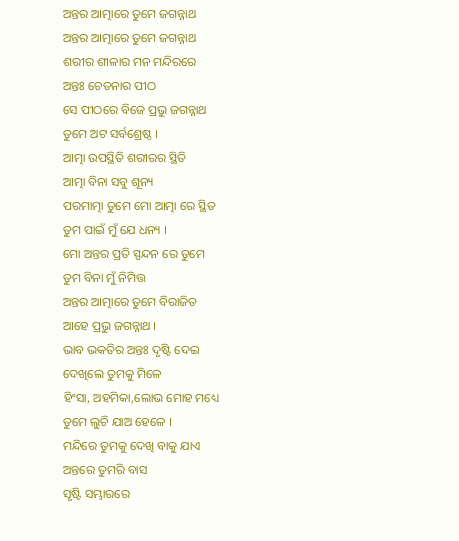ଅନ୍ତର ଆତ୍ମାରେ ତୁମେ ଜଗନ୍ନାଥ
ଅନ୍ତର ଆତ୍ମାରେ ତୁମେ ଜଗନ୍ନାଥ
ଶରୀର ଶୀଳାର ମନ ମନ୍ଦିରରେ
ଅନ୍ତଃ ଚେତନାର ପୀଠ
ସେ ପୀଠରେ ବିଜେ ପ୍ରଭୁ ଜଗନ୍ନାଥ
ତୁମେ ଅଟ ସର୍ବଶ୍ରେଷ୍ଠ ।
ଆତ୍ମା ଉପସ୍ଥିତି ଶରୀରର ସ୍ଥିତି
ଆତ୍ମା ବିନା ସବୁ ଶୂନ୍ୟ
ପରମାତ୍ମା ତୁମେ ମୋ ଆତ୍ମା ରେ ସ୍ଥିତ
ତୁମ ପାଇଁ ମୁଁ ଯେ ଧନ୍ୟ ।
ମୋ ଅନ୍ତର ପ୍ରତି ସ୍ପନ୍ଦନ ରେ ତୁମେ
ତୁମ ବିନା ମୁଁ ନିମିତ୍ତ
ଅନ୍ତର ଆତ୍ମାରେ ତୁମେ ବିରାଜିତ
ଆହେ ପ୍ରଭୁ ଜଗନ୍ନାଥ ।
ଭାବ ଭକତିର ଅନ୍ତଃ ଦୃଷ୍ଟି ଦେଇ
ଦେଖିଲେ ତୁମକୁ ମିଳେ
ହିଂସା, ଅହମିକା,ଲୋଭ ମୋହ ମଧ୍ୟେ
ତୁମେ ଲୁଚି ଯାଅ ହେଳେ ।
ମନ୍ଦିରେ ତୁମକୁ ଦେଖି ବାକୁ ଯାଏ
ଅନ୍ତରେ ତୁମରି ବାସ
ସୃଷ୍ଟି ସମ୍ଭାରରେ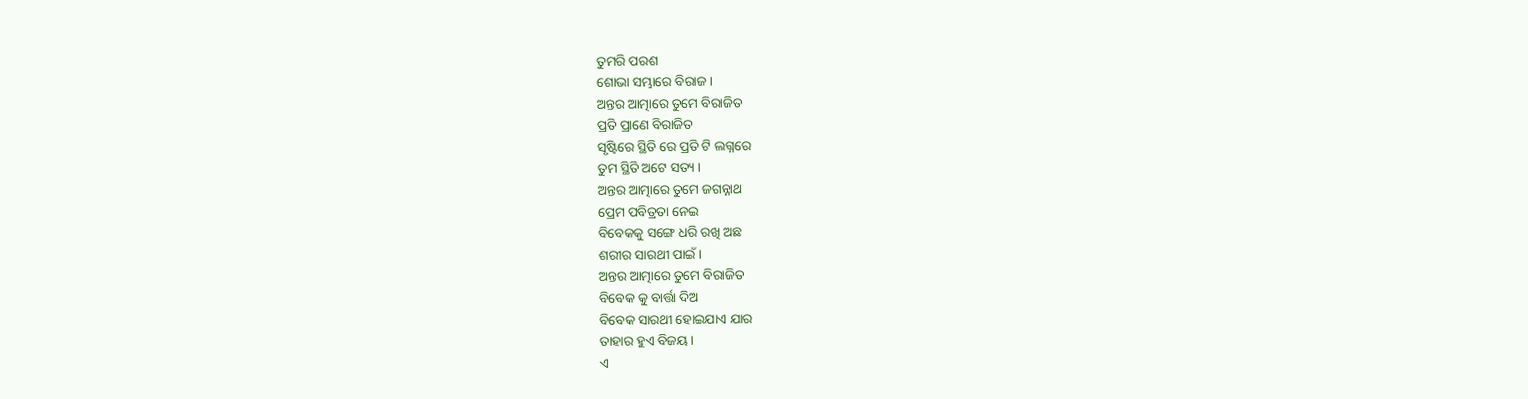ତୁମରି ପରଶ
ଶୋଭା ସମ୍ଭାରେ ବିରାଜ ।
ଅନ୍ତର ଆତ୍ମାରେ ତୁମେ ବିରାଜିତ
ପ୍ରତି ପ୍ରାଣେ ବିରାଜିତ
ସୃଷ୍ଟିରେ ସ୍ଥିତି ରେ ପ୍ରତି ଟି ଲଗ୍ନରେ
ତୁମ ସ୍ଥିତି ଅଟେ ସତ୍ୟ ।
ଅନ୍ତର ଆତ୍ମାରେ ତୁମେ ଜଗନ୍ନାଥ
ପ୍ରେମ ପବିତ୍ରତା ନେଇ
ବିବେକକୁ ସଙ୍ଗେ ଧରି ରଖି ଅଛ
ଶରୀର ସାରଥୀ ପାଇଁ ।
ଅନ୍ତର ଆତ୍ମାରେ ତୁମେ ବିରାଜିତ
ବିବେକ କୁ ବାର୍ତ୍ତା ଦିଅ
ବିବେକ ସାରଥୀ ହୋଇଯାଏ ଯାର
ତାହାର ହୁଏ ବିଜୟ ।
ଏ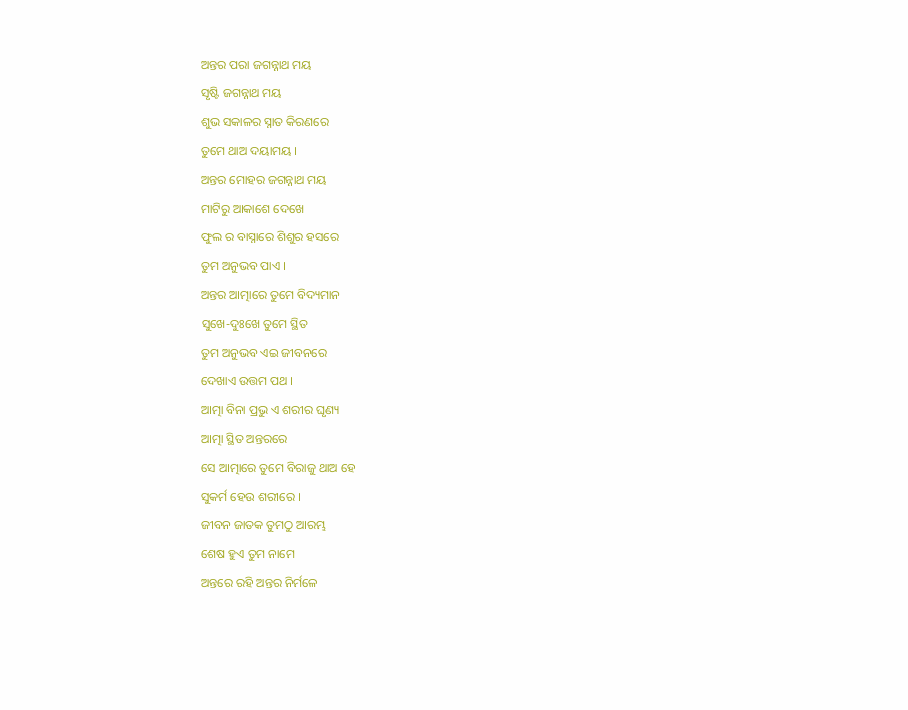ଅନ୍ତର ପରା ଜଗନ୍ନାଥ ମୟ
ସୃଷ୍ଟି ଜଗନ୍ନାଥ ମୟ
ଶୁଭ ସକାଳର ସ୍ନାତ କିରଣରେ
ତୁମେ ଥାଅ ଦୟାମୟ ।
ଅନ୍ତର ମୋହର ଜଗନ୍ନାଥ ମୟ
ମାଟିରୁ ଆକାଶେ ଦେଖେ
ଫୁଲ ର ବାସ୍ନାରେ ଶିଶୁର ହସରେ
ତୁମ ଅନୁଭବ ପାଏ ।
ଅନ୍ତର ଆତ୍ମାରେ ତୁମେ ବିଦ୍ୟମାନ
ସୁଖେ-ଦୁଃଖେ ତୁମେ ସ୍ଥିତ
ତୁମ ଅନୁଭବ ଏଇ ଜୀବନରେ
ଦେଖାଏ ଉତ୍ତମ ପଥ ।
ଆତ୍ମା ବିନା ପ୍ରଭୁ ଏ ଶରୀର ଘୃଣ୍ୟ
ଆତ୍ମା ସ୍ଥିତ ଅନ୍ତରରେ
ସେ ଆତ୍ମାରେ ତୁମେ ବିରାଜୁ ଥାଅ ହେ
ସୁକର୍ମ ହେଉ ଶରୀରେ ।
ଜୀବନ ଜାତକ ତୁମଠୁ ଆରମ୍ଭ
ଶେଷ ହୁଏ ତୁମ ନାମେ
ଅନ୍ତରେ ରହି ଅନ୍ତର ନିର୍ମଳେ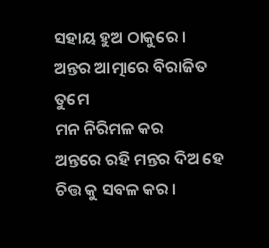ସହାୟ ହୁଅ ଠାକୁରେ ।
ଅନ୍ତର ଆତ୍ମାରେ ବିରାଜିତ ତୁମେ
ମନ ନିରିମଳ କର
ଅନ୍ତରେ ରହି ମନ୍ତର ଦିଅ ହେ
ଚିତ୍ତ କୁ ସବଳ କର ।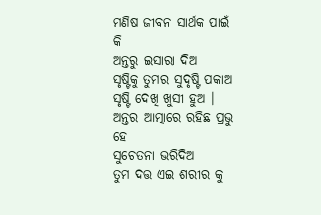ମଣିଷ ଜୀବନ ସାର୍ଥକ ପାଇଁ କି
ଅନ୍ତରୁ ଇସାରା ଦିଅ
ସୃଷ୍ଟିକୁ ତୁମର ସୁଦୃଷ୍ଟି ପକାଅ
ସୃଷ୍ଟି ଦେଖି ଖୁସୀ ହୁଅ ।
ଅନ୍ତର ଆତ୍ମାରେ ରହିଛ ପ୍ରଭୁ ହେ
ସୁଚେତନା ଭରିଦିଅ
ତୁମ ଦତ୍ତ ଏଇ ଶରୀର କୁ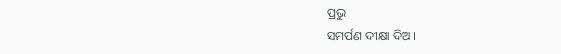ପ୍ରଭୁ
ସମର୍ପଣ ଦୀକ୍ଷା ଦିଅ ।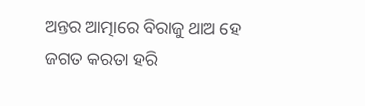ଅନ୍ତର ଆତ୍ମାରେ ବିରାଜୁ ଥାଅ ହେ
ଜଗତ କରତା ହରି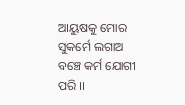ଆୟୁଷକୁ ମୋର ସୁକର୍ମେ ଲଗାଅ
ବଞ୍ଚେ କର୍ମ ଯୋଗୀ ପରି ।।